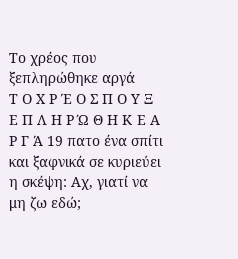Το χρέος που ξεπληρώθηκε αργά
Τ Ο Χ Ρ Έ Ο Σ Π Ο Υ Ξ Ε Π Λ Η Ρ Ώ Θ Η Κ Ε Α Ρ Γ Ά 19 πατο ένα σπίτι και ξαφνικά σε κυριεύει η σκέψη: Αχ, γιατί να μη ζω εδώ;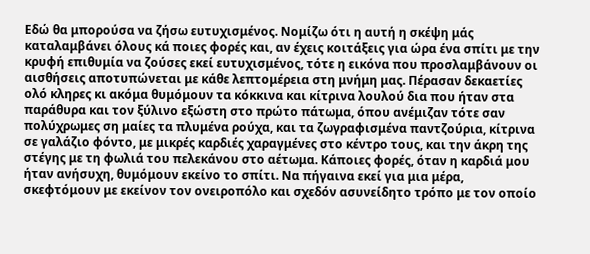Εδώ θα μπορούσα να ζήσω ευτυχισμένος. Νομίζω ότι η αυτή η σκέψη μάς καταλαμβάνει όλους κά ποιες φορές και, αν έχεις κοιτάξεις για ώρα ένα σπίτι με την κρυφή επιθυμία να ζούσες εκεί ευτυχισμένος, τότε η εικόνα που προσλαμβάνουν οι αισθήσεις αποτυπώνεται με κάθε λεπτομέρεια στη μνήμη μας. Πέρασαν δεκαετίες ολό κληρες κι ακόμα θυμόμουν τα κόκκινα και κίτρινα λουλού δια που ήταν στα παράθυρα και τον ξύλινο εξώστη στο πρώτο πάτωμα, όπου ανέμιζαν τότε σαν πολύχρωμες ση μαίες τα πλυμένα ρούχα, και τα ζωγραφισμένα παντζούρια, κίτρινα σε γαλάζιο φόντο, με μικρές καρδιές χαραγμένες στο κέντρο τους, και την άκρη της στέγης με τη φωλιά του πελεκάνου στο αέτωμα. Κάποιες φορές, όταν η καρδιά μου ήταν ανήσυχη, θυμόμουν εκείνο το σπίτι. Να πήγαινα εκεί για μια μέρα, σκεφτόμουν με εκείνον τον ονειροπόλο και σχεδόν ασυνείδητο τρόπο με τον οποίο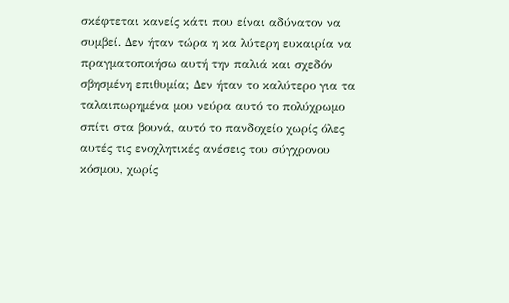σκέφτεται κανείς κάτι που είναι αδύνατον να συμβεί. Δεν ήταν τώρα η κα λύτερη ευκαιρία να πραγματοποιήσω αυτή την παλιά και σχεδόν σβησμένη επιθυμία; Δεν ήταν το καλύτερο για τα ταλαιπωρημένα μου νεύρα αυτό το πολύχρωμο σπίτι στα βουνά, αυτό το πανδοχείο χωρίς όλες αυτές τις ενοχλητικές ανέσεις του σύγχρονου κόσμου, χωρίς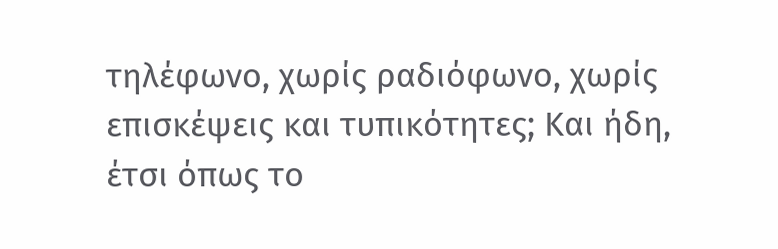τηλέφωνο, χωρίς ραδιόφωνο, χωρίς επισκέψεις και τυπικότητες; Και ήδη, έτσι όπως το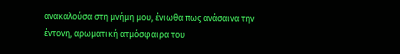ανακαλούσα στη μνήμη μου, ένιωθα πως ανάσαινα την έντονη, αρωματική ατμόσφαιρα του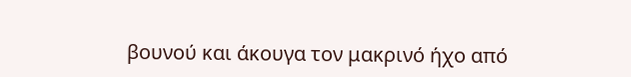βουνού και άκουγα τον μακρινό ήχο από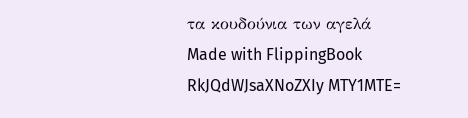τα κουδούνια των αγελά
Made with FlippingBook
RkJQdWJsaXNoZXIy MTY1MTE=